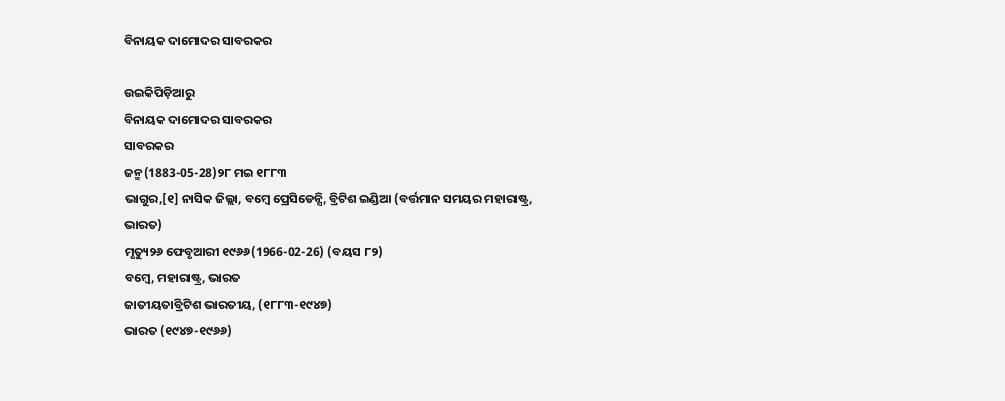ବିନାୟକ ଦାମୋଦର ସାବରକର

ଉଇକିପିଡ଼ିଆ‌ରୁ
ବିନାୟକ ଦାମୋଦର ସାବରକର
ସାବରକର
ଜନ୍ମ(1883-05-28)୨୮ ମଇ ୧୮୮୩
ଭାଗୁର,[୧] ନାସିକ ଜିଲ୍ଲା, ବମ୍ବେ ପ୍ରେସିଡେନ୍ସି, ବ୍ରିଟିଶ ଇଣ୍ଡିଆ (ବର୍ତ୍ତମାନ ସମୟର ମହାରାଷ୍ଟ୍ର, ଭାରତ)
ମୃତ୍ୟୁ୨୬ ଫେବୃଆରୀ ୧୯୬୬(1966-02-26) (ବୟସ ୮୨)
ବମ୍ବେ, ମହାରାଷ୍ଟ୍ର, ଭାରତ
ଜାତୀୟତାବ୍ରିଟିଶ ଭାରତୀୟ, (୧୮୮୩-୧୯୪୭)
ଭାରତ (୧୯୪୭-୧୯୬୬)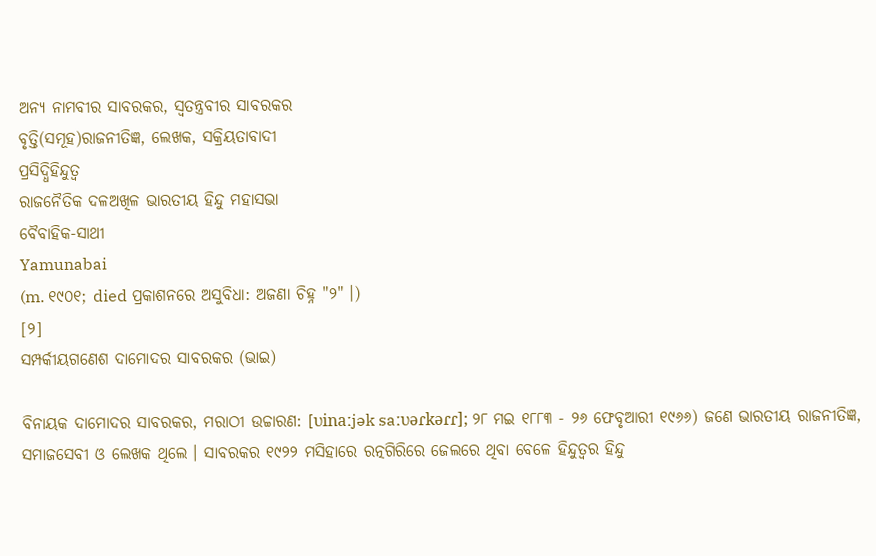ଅନ୍ୟ ନାମବୀର ସାବରକର, ସ୍ୱତନ୍ତ୍ରବୀର ସାବରକର
ବୃତ୍ତି(ସମୂହ)ରାଜନୀତିଜ୍ଞ, ଲେଖକ, ସକ୍ରିୟତାବାଦୀ
ପ୍ରସିଦ୍ଧିହିନ୍ଦୁତ୍ୱ
ରାଜନୈତିକ ଦଳଅଖିଳ ଭାରତୀୟ ହିନ୍ଦୁ ମହାସଭା
ବୈବାହିକ-ସାଥୀ
Yamunabai
(m. ୧୯୦୧; died ପ୍ରକାଶନରେ ଅସୁବିଧା: ଅଜଣା ଚିହ୍ନ "୨" ।)
[୨]
ସମ୍ପର୍କୀୟଗଣେଶ ଦାମୋଦର ସାବରକର (ଭାଇ)

ବିନାୟକ ଦାମୋଦର ସାବରକର, ମରାଠୀ ଉଚ୍ଚାରଣ: [ʋinaːjək saːʋəɾkəɾɾ]; ୨୮ ମଇ ୧୮୮୩ - ୨୬ ଫେବୃଆରୀ ୧୯୬୬) ଜଣେ ଭାରତୀୟ ରାଜନୀତିଜ୍ଞ, ସମାଜସେବୀ ଓ ଲେଖକ ଥିଲେ । ସାବରକର ୧୯୨୨ ମସିହାରେ ରତ୍ନଗିରିରେ ଜେଲରେ ଥିବା ବେଳେ ହିନ୍ଦୁତ୍ୱର ହିନ୍ଦୁ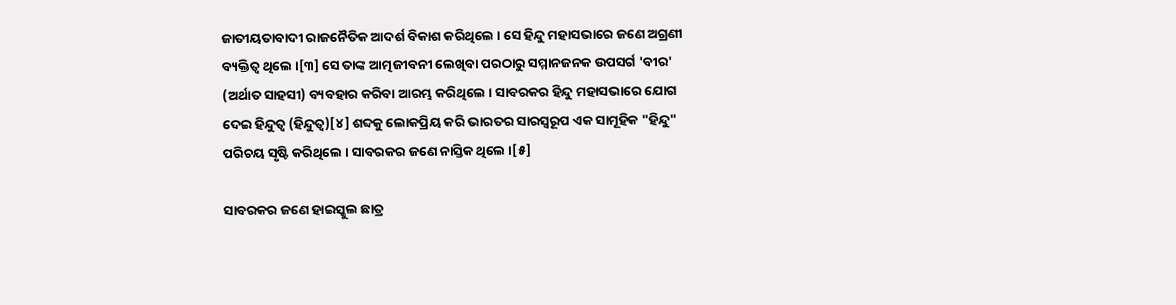ଜାତୀୟତାବାଦୀ ରାଜନୈତିକ ଆଦର୍ଶ ବିକାଶ କରିଥିଲେ । ସେ ହିନ୍ଦୁ ମହାସଭାରେ ଜଣେ ଅଗ୍ରଣୀ ବ୍ୟକ୍ତିତ୍ୱ ଥିଲେ ।[୩] ସେ ତାଙ୍କ ଆତ୍ମଜୀବନୀ ଲେଖିବା ପରଠାରୁ ସମ୍ମାନଜନକ ଉପସର୍ଗ 'ବୀର' (ଅର୍ଥାତ ସାହସୀ) ବ୍ୟବହାର କରିବା ଆରମ୍ଭ କରିଥିଲେ । ସାବରକର ହିନ୍ଦୁ ମହାସଭାରେ ଯୋଗ ଦେଇ ହିନ୍ଦୁତ୍ୱ (ହିନ୍ଦୁତ୍ୱ)[୪] ଶବ୍ଦକୁ ଲୋକପ୍ରିୟ କରି ଭାରତର ସାରସ୍ୱରୂପ ଏକ ସାମୂହିକ "ହିନ୍ଦୁ" ପରିଚୟ ସୃଷ୍ଟି କରିଥିଲେ । ସାବରକର ଜଣେ ନାସ୍ତିକ ଥିଲେ ।[୫]

ସାବରକର ଜଣେ ହାଇସ୍କୁଲ ଛାତ୍ର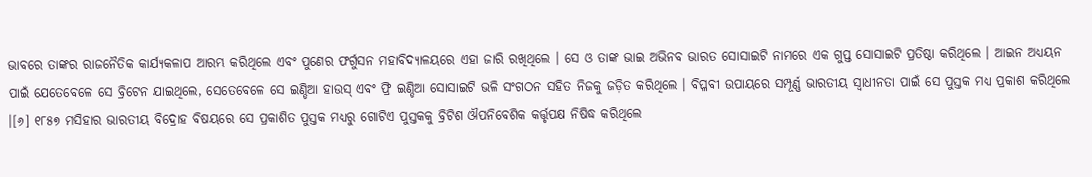ଭାବରେ ତାଙ୍କର ରାଜନୈତିକ କାର୍ଯ୍ୟକଳାପ ଆରମ୍ଭ କରିଥିଲେ ଏବଂ ପୁଣେର ଫର୍ଗୁସନ ମହାବିଦ୍ୟାଳୟରେ ଏହା ଜାରି ରଖିଥିଲେ । ସେ ଓ ତାଙ୍କ ଭାଇ ଅଭିନବ ଭାରତ ସୋସାଇଟି ନାମରେ ଏକ ଗୁପ୍ତ ସୋସାଇଟି ପ୍ରତିଷ୍ଠା କରିଥିଲେ । ଆଇନ ଅଧ୍ୟୟନ ପାଇଁ ଯେତେବେଳେ ସେ ବ୍ରିଟେନ ଯାଇଥିଲେ, ସେତେବେଳେ ସେ ଇଣ୍ଡିଆ ହାଉସ୍ ଏବଂ ଫ୍ରି ଇଣ୍ଡିଆ ସୋସାଇଟି ଭଳି ସଂଗଠନ ସହିତ ନିଜକୁ ଜଡ଼ିତ କରିଥିଲେ । ବିପ୍ଳବୀ ଉପାୟରେ ସମ୍ପୂର୍ଣ୍ଣ ଭାରତୀୟ ସ୍ୱାଧୀନତା ପାଇଁ ସେ ପୁସ୍ତକ ମଧ୍ୟ ପ୍ରକାଶ କରିଥିଲେ ।[୬] ୧୮୫୭ ମସିହାର ଭାରତୀୟ ବିଦ୍ରୋହ ବିଷୟରେ ସେ ପ୍ରକାଶିତ ପୁସ୍ତକ ମଧ୍ୟରୁ ଗୋଟିଏ ପୁସ୍ତକକୁ ବ୍ରିଟିଶ ଔପନିବେଶିକ କର୍ତ୍ତୃପକ୍ଷ ନିଷିଦ୍ଧ କରିଥିଲେ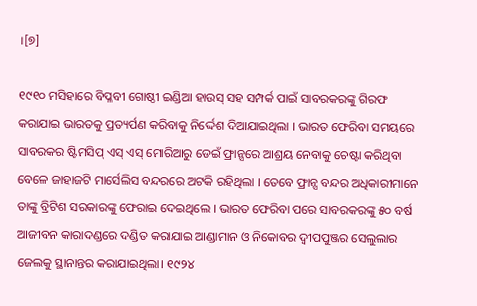।[୭]

୧୯୧୦ ମସିହାରେ ବିପ୍ଳବୀ ଗୋଷ୍ଠୀ ଇଣ୍ଡିଆ ହାଉସ୍ ସହ ସମ୍ପର୍କ ପାଇଁ ସାବରକରଙ୍କୁ ଗିରଫ କରାଯାଇ ଭାରତକୁ ପ୍ରତ୍ୟର୍ପଣ କରିବାକୁ ନିର୍ଦ୍ଦେଶ ଦିଆଯାଇଥିଲା । ଭାରତ ଫେରିବା ସମୟରେ ସାବରକର ଷ୍ଟିମସିପ୍ ଏସ୍ ଏସ୍ ମୋରିଆରୁ ଡେଇଁ ଫ୍ରାନ୍ସରେ ଆଶ୍ରୟ ନେବାକୁ ଚେଷ୍ଟା କରିଥିବା ବେଳେ ଜାହାଜଟି ମାର୍ସେଲିସ ବନ୍ଦରରେ ଅଟକି ରହିଥିଲା । ତେବେ ଫ୍ରାନ୍ସ ବନ୍ଦର ଅଧିକାରୀମାନେ ତାଙ୍କୁ ବ୍ରିଟିଶ ସରକାରଙ୍କୁ ଫେରାଇ ଦେଇଥିଲେ । ଭାରତ ଫେରିବା ପରେ ସାବରକରଙ୍କୁ ୫୦ ବର୍ଷ ଆଜୀବନ କାରାଦଣ୍ଡରେ ଦଣ୍ଡିତ କରାଯାଇ ଆଣ୍ଡାମାନ ଓ ନିକୋବର ଦ୍ୱୀପପୁଞ୍ଜର ସେଲୁଲାର ଜେଲକୁ ସ୍ଥାନାନ୍ତର କରାଯାଇଥିଲା। ୧୯୨୪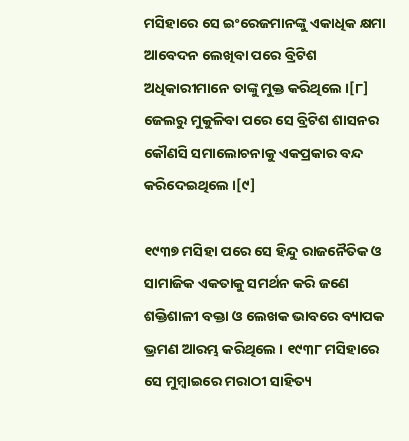ମସିହାରେ ସେ ଇଂରେଜମାନଙ୍କୁ ଏକାଧିକ କ୍ଷମା ଆବେଦନ ଲେଖିବା ପରେ ବ୍ରିଟିଶ ଅଧିକାରୀମାନେ ତାଙ୍କୁ ମୁକ୍ତ କରିଥିଲେ ।[୮] ଜେଲରୁ ମୁକୁଳିବା ପରେ ସେ ବ୍ରିଟିଶ ଶାସନର କୌଣସି ସମାଲୋଚନାକୁ ଏକପ୍ରକାର ବନ୍ଦ କରିଦେଇଥିଲେ ।[୯]

୧୯୩୭ ମସିହା ପରେ ସେ ହିନ୍ଦୁ ରାଜନୈତିକ ଓ ସାମାଜିକ ଏକତାକୁ ସମର୍ଥନ କରି ଜଣେ ଶକ୍ତିଶାଳୀ ବକ୍ତା ଓ ଲେଖକ ଭାବରେ ବ୍ୟାପକ ଭ୍ରମଣ ଆରମ୍ଭ କରିଥିଲେ । ୧୯୩୮ ମସିହାରେ ସେ ମୁମ୍ବାଇରେ ମରାଠୀ ସାହିତ୍ୟ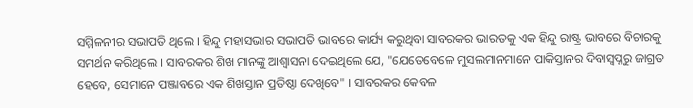ସମ୍ମିଳନୀର ସଭାପତି ଥିଲେ । ହିନ୍ଦୁ ମହାସଭାର ସଭାପତି ଭାବରେ କାର୍ଯ୍ୟ କରୁଥିବା ସାବରକର ଭାରତକୁ ଏକ ହିନ୍ଦୁ ରାଷ୍ଟ୍ର ଭାବରେ ବିଚାରକୁ ସମର୍ଥନ କରିଥିଲେ । ସାବରକର ଶିଖ ମାନଙ୍କୁ ଆଶ୍ୱାସନା ଦେଇଥିଲେ ଯେ, "ଯେତେବେଳେ ମୁସଲମାନମାନେ ପାକିସ୍ତାନର ଦିବାସ୍ୱପ୍ନରୁ ଜାଗ୍ରତ ହେବେ, ସେମାନେ ପଞ୍ଜାବରେ ଏକ ଶିଖସ୍ତାନ ପ୍ରତିଷ୍ଠା ଦେଖିବେ" । ସାବରକର କେବଳ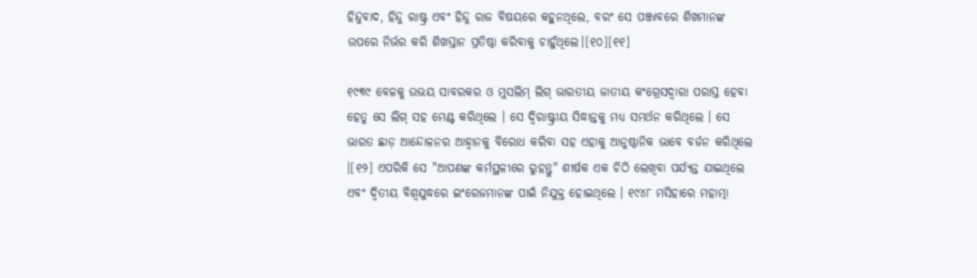ହିନ୍ଦୁବାଦ, ହିନ୍ଦୁ ରାଷ୍ଟ୍ର ଏବଂ ହିନ୍ଦୁ ରାଜ ବିଷୟରେ କହୁନଥିଲେ, ବରଂ ସେ ପଞ୍ଜାବରେ ଶିଖମାନଙ୍କ ଉପରେ ନିର୍ଭର କରି ଶିଖସ୍ତାନ ପ୍ରତିଷ୍ଠା କରିବାକୁ ଚାହୁଁଥିଲେ।[୧୦][୧୧]

୧୯୩୯ ବେଳକୁ ଉଭୟ ସାବରକର ଓ ମୁସଲିମ୍ ଲିଗ୍ ଭାରତୀୟ ଜାତୀୟ କଂଗ୍ରେସଦ୍ୱାରା ପରାସ୍ତ ହେବା ହେତୁ ସେ ଲିଗ୍ ସହ ମେଣ୍ଟ କରିଥିଲେ । ସେ ଦ୍ୱିରାଷ୍ଟ୍ରୀୟ ସିଦ୍ଧାନ୍ତକୁ ମଧ୍ୟ ସମର୍ଥନ କରିଥିଲେ । ସେ ଭାରତ ଛାଡ଼ ଆନ୍ଦୋଳନର ଆହ୍ୱାନକୁ ବିରୋଧ କରିବା ସହ ଏହାକୁ ଆନୁଷ୍ଠାନିକ ଭାବେ ବର୍ଜନ କରିଥିଲେ ।[୧୨] ଏପରିକି ସେ "ଆପଣଙ୍କ କର୍ମସ୍ଥଳୀରେ ରୁହନ୍ତୁ" ଶୀର୍ଷକ ଏକ ଚିଠି ଲେଖିବା ପର୍ଯ୍ୟନ୍ତ ଯାଇଥିଲେ ଏବଂ ଦ୍ୱିତୀୟ ବିଶ୍ୱଯୁଦ୍ଧରେ ଇଂରେଜମାନଙ୍କ ପାଇଁ ନିଯୁକ୍ତ ହୋଇଥିଲେ । ୧୯୪୮ ମସିହାରେ ମହାତ୍ମା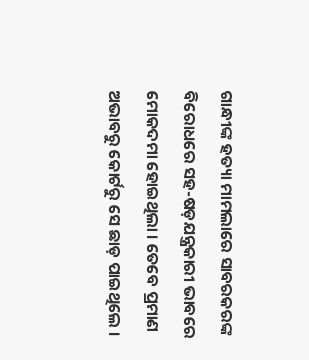ଗାନ୍ଧୀଙ୍କ ହତ୍ୟା ମାମଲାରେ ସାବରକରଙ୍କ ବିରୋଧରେ ସହ-ଷଡ଼ଯନ୍ତ୍ରକାରୀ ଭାବରେ ମୋକଦମା ହୋଇଥିଲା । ତେବେ ପ୍ରମାଣ ଅଭାବରୁ କୋର୍ଟରୁ ସେ ଛାଡ଼ ପାଇଥିଲେ ।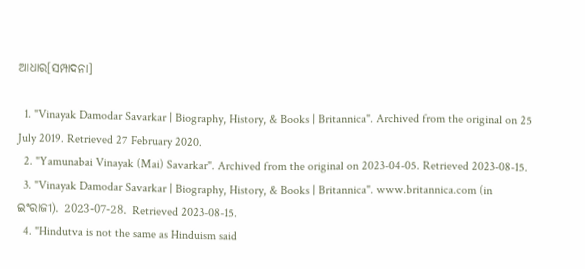ଆଧାର[ସମ୍ପାଦନା]

  1. "Vinayak Damodar Savarkar | Biography, History, & Books | Britannica". Archived from the original on 25 July 2019. Retrieved 27 February 2020.
  2. "Yamunabai Vinayak (Mai) Savarkar". Archived from the original on 2023-04-05. Retrieved 2023-08-15.
  3. "Vinayak Damodar Savarkar | Biography, History, & Books | Britannica". www.britannica.com (in ଇଂରାଜୀ). 2023-07-28. Retrieved 2023-08-15.
  4. "Hindutva is not the same as Hinduism said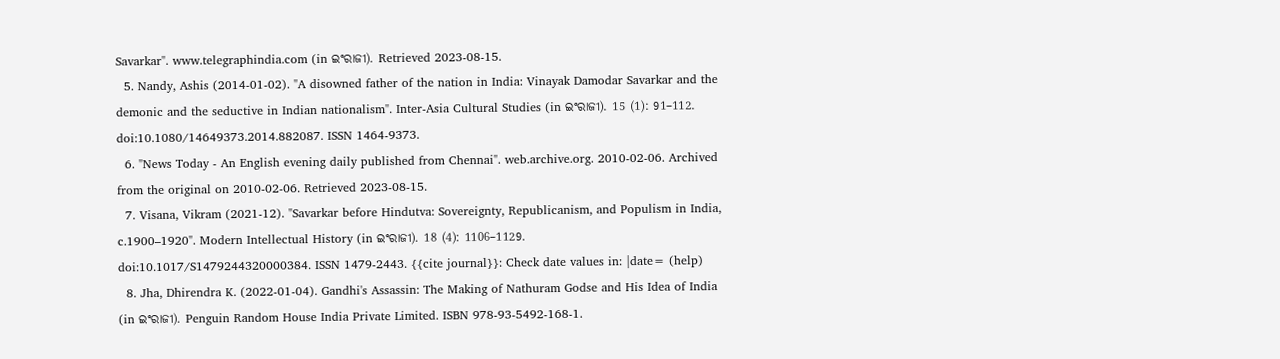Savarkar". www.telegraphindia.com (in ଇଂରାଜୀ). Retrieved 2023-08-15.
  5. Nandy, Ashis (2014-01-02). "A disowned father of the nation in India: Vinayak Damodar Savarkar and the demonic and the seductive in Indian nationalism". Inter-Asia Cultural Studies (in ଇଂରାଜୀ). 15 (1): 91–112. doi:10.1080/14649373.2014.882087. ISSN 1464-9373.
  6. "News Today - An English evening daily published from Chennai". web.archive.org. 2010-02-06. Archived from the original on 2010-02-06. Retrieved 2023-08-15.
  7. Visana, Vikram (2021-12). "Savarkar before Hindutva: Sovereignty, Republicanism, and Populism in India, c.1900–1920". Modern Intellectual History (in ଇଂରାଜୀ). 18 (4): 1106–1129. doi:10.1017/S1479244320000384. ISSN 1479-2443. {{cite journal}}: Check date values in: |date= (help)
  8. Jha, Dhirendra K. (2022-01-04). Gandhi's Assassin: The Making of Nathuram Godse and His Idea of India (in ଇଂରାଜୀ). Penguin Random House India Private Limited. ISBN 978-93-5492-168-1.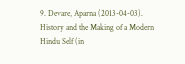9. Devare, Aparna (2013-04-03). History and the Making of a Modern Hindu Self (in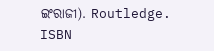ଇଂରାଜୀ). Routledge. ISBN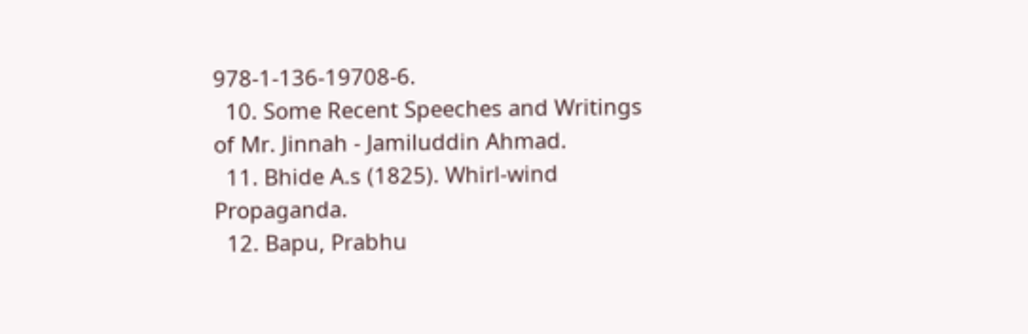978-1-136-19708-6.
  10. Some Recent Speeches and Writings of Mr. Jinnah - Jamiluddin Ahmad.
  11. Bhide A.s (1825). Whirl-wind Propaganda.
  12. Bapu, Prabhu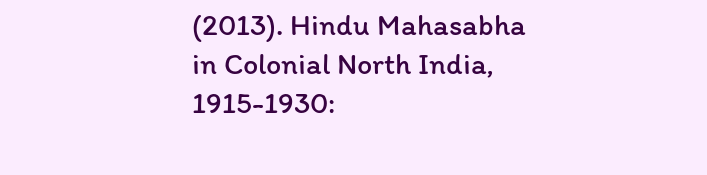(2013). Hindu Mahasabha in Colonial North India, 1915-1930: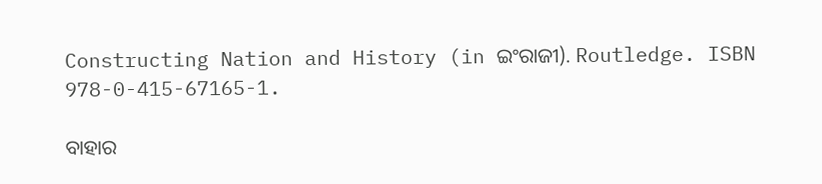Constructing Nation and History (in ଇଂରାଜୀ). Routledge. ISBN 978-0-415-67165-1.

ବାହାର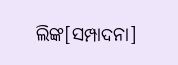ଲିଙ୍କ[ସମ୍ପାଦନା]